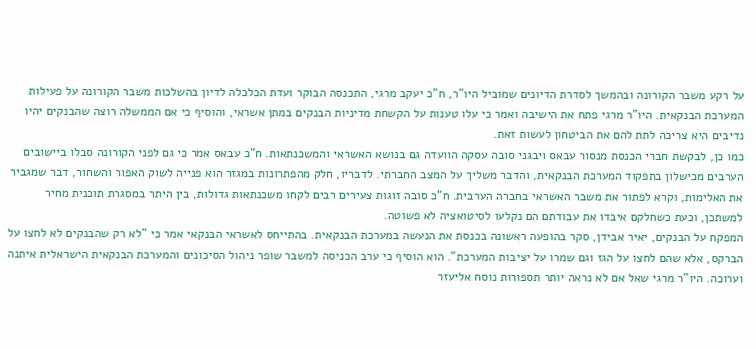על רקע משבר הקורונה ובהמשך לסדרת הדיונים שמוביל היו"ר, ח"כ יעקב מרגי, התכנסה הבוקר ועדת הכלכלה לדיון בהשלכות משבר הקורונה על פעילות המערכת הבנקאית. היו"ר מרגי פתח את הישיבה ואמר כי עלו טענות על הקשחת מדיניות הבנקים במתן אשראי, והוסיף כי אם הממשלה רוצה שהבנקים יהיו נדיבים היא צריכה לתת להם את הביטחון לעשות זאת.
כמו כן, לבקשת חברי הכנסת מנסור עבאס ויבגני סובה עסקה הוועדה גם בנושא האשראי והמשכנתאות. ח"כ עבאס אמר כי גם לפני הקורונה סבלו ביישובים הערבים מכישלון בתפקוד המערכת הבנקאית, והדבר משליך על המצב החברתי. לדבריו, חלק מהפתרונות במגזר הוא פנייה לשוק האפור והשחור, דבר שמגביר את האלימות, וקרא לפתור את משבר האשראי בחברה הערבית. ח"כ סובה זוגות צעירים רבים לקחו משכנתאות גדולות, בין היתר במסגרת תוכנית מחיר למשתכן, וכעת כשחלקם איבדו את עבודתם הם נקלעו לסיטואציה לא פשוטה.
המפקח על הבנקים, יאיר אבידן, סקר בהופעה ראשונה בכנסת את הנעשה במערכת הבנקאית. בהתייחס לאשראי הבנקאי אמר כי "לא רק שהבנקים לא לחצו על הברקס, אלא שהם לחצו על הגז וגם שמרו על יציבות המערכת". הוא הוסיף כי ערב הכניסה למשבר שופר ניהול הסיכונים והמערכת הבנקאית הישראלית איתנה וערוכה. היו"ר מרגי שאל אם לא נראה יותר תספורות נוסח אליעזר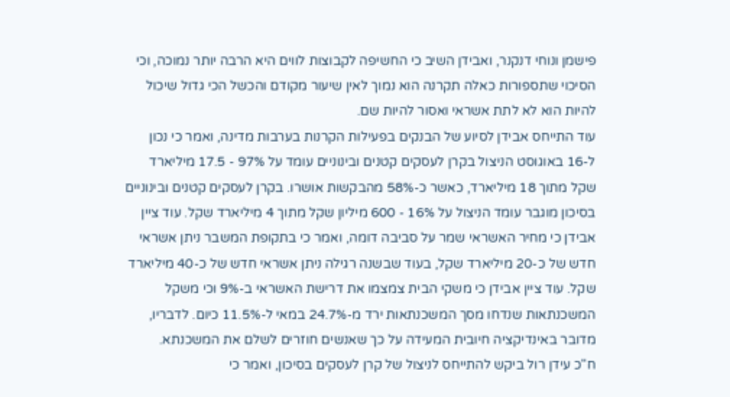פישמן ונוחי דנקנר, ואבידן השיב כי החשיפה לקבוצות לווים היא הרבה יותר נמוכה, וכי הסיכוי שתספורות כאלה תקרנה הוא נמוך לאין שיעור מקודם והכשל הכי גדול שיכול להיות הוא לא לתת אשראי ואסור להיות שם.
עוד התייחס אבידן לסיוע של הבנקים בפעילות הקרנות בערבות מדינה, ואמר כי נכון ל-16 באוגוסט הניצול בקרן לעסקים קטנים ובינוניים עומד על 97% - 17.5 מיליארד שקל מתוך 18 מיליארד, כאשר כ-58% מהבקשות אושרו. בקרן לעסקים קטנים ובינוניים בסיכון מוגבר עומד הניצול על 16% - 600 מיליון שקל מתוך 4 מיליארד שקל. עוד ציין אבידן כי מחיר האשראי שמר על סביבה דומה, ואמר כי בתקופת המשבר ניתן אשראי חדש של כ-20 מיליארד שקל, בעוד שבשנה רגילה ניתן אשראי חדש של כ-40 מיליארד שקל. עוד ציין אבידן כי משקי הבית צמצמו את דרישת האשראי ב-9% וכי משקל המשכנתאות שנדחו מסך המשכנתאות ירד מ-24.7% במאי ל-11.5% כיום. לדבריו, מדובר באינדיקציה חיובית המעידה על כך שאנשים חוזרים לשלם את המשכנתא.
ח"כ עידן רול ביקש להתייחס לניצול של קרן לעסקים בסיכון, ואמר כי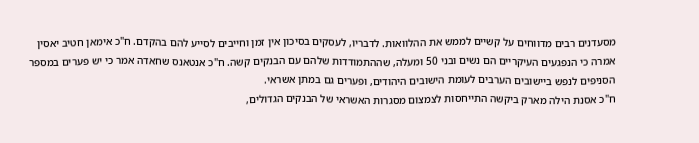מסעדנים רבים מדווחים על קשיים לממש את ההלוואות. לדבריו, לעסקים בסיכון אין זמן וחייבים לסייע להם בהקדם. ח"כ אימאן חטיב יאסין אמרה כי הנפגעים העיקריים הם נשים ובני 50 ומעלה, שההתמודדות שלהם עם הבנקים קשה. ח"כ אנטאנס שחאדה אמר כי יש פערים במספר הסניפים לנפש ביישובים הערבים לעומת הישובים היהודים, ופערים גם במתן אשראי.
ח"כ אסנת הילה מארק ביקשה התייחסות לצמצום מסגרות האשראי של הבנקים הגדולים,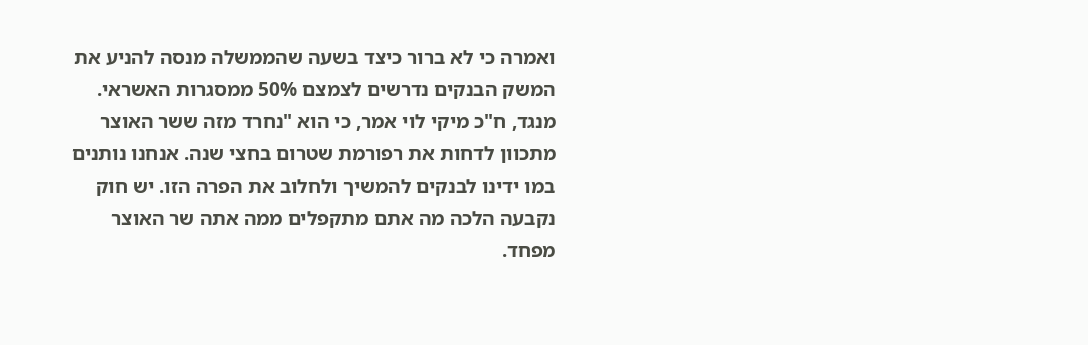ואמרה כי לא ברור כיצד בשעה שהממשלה מנסה להניע את המשק הבנקים נדרשים לצמצם 50% ממסגרות האשראי. מנגד, ח"כ מיקי לוי אמר, כי הוא "נחרד מזה ששר האוצר מתכוון לדחות את רפורמת שטרום בחצי שנה. אנחנו נותנים במו ידינו לבנקים להמשיך ולחלוב את הפרה הזו. יש חוק נקבעה הלכה מה אתם מתקפלים ממה אתה שר האוצר מפחד.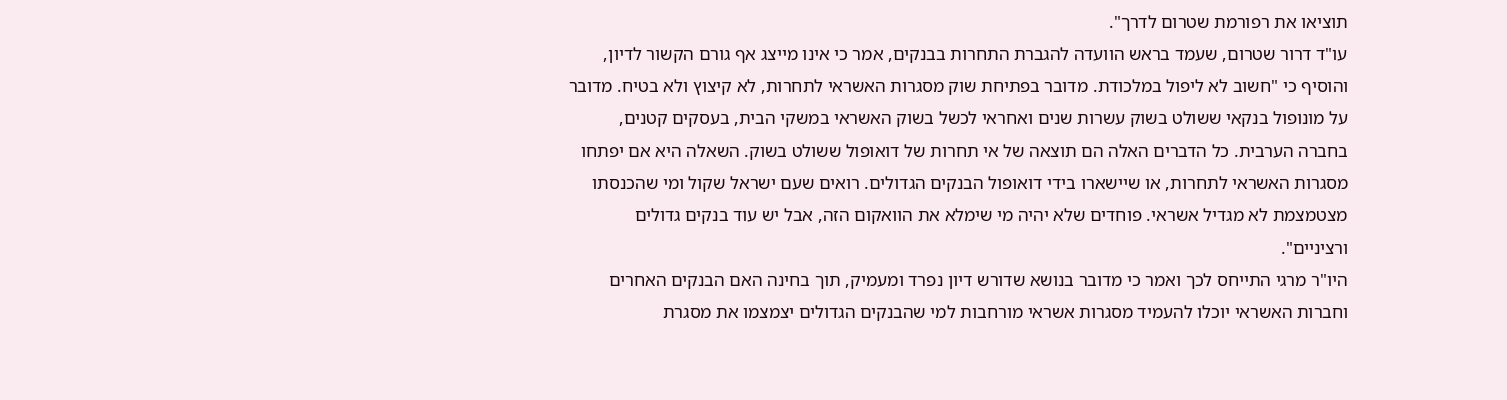תוציאו את רפורמת שטרום לדרך".
עו"ד דרור שטרום, שעמד בראש הוועדה להגברת התחרות בבנקים, אמר כי אינו מייצג אף גורם הקשור לדיון, והוסיף כי "חשוב לא ליפול במלכודת. מדובר בפתיחת שוק מסגרות האשראי לתחרות, לא קיצוץ ולא בטיח. מדובר על מונופול בנקאי ששולט בשוק עשרות שנים ואחראי לכשל בשוק האשראי במשקי הבית, בעסקים קטנים, בחברה הערבית. כל הדברים האלה הם תוצאה של אי תחרות של דואופול ששולט בשוק. השאלה היא אם יפתחו מסגרות האשראי לתחרות, או שיישארו בידי דואופול הבנקים הגדולים. רואים שעם ישראל שקול ומי שהכנסתו מצטמצמת לא מגדיל אשראי. פוחדים שלא יהיה מי שימלא את הוואקום הזה, אבל יש עוד בנקים גדולים ורציניים".
היו"ר מרגי התייחס לכך ואמר כי מדובר בנושא שדורש דיון נפרד ומעמיק, תוך בחינה האם הבנקים האחרים וחברות האשראי יוכלו להעמיד מסגרות אשראי מורחבות למי שהבנקים הגדולים יצמצמו את מסגרת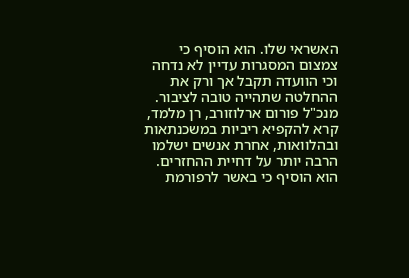האשראי שלו. הוא הוסיף כי צמצום המסגרות עדיין לא נדחה וכי הוועדה תקבל אך ורק את ההחלטה שתהייה טובה לציבור.
מנכ"ל פורום ארלוזורב, רן מלמד, קרא להקפיא ריביות במשכנתאות ובהלוואות, אחרת אנשים ישלמו הרבה יותר על דחיית ההחזרים. הוא הוסיף כי באשר לרפורמת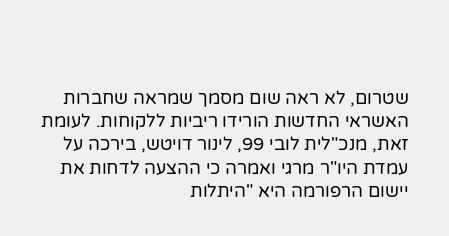שטרום, לא ראה שום מסמך שמראה שחברות האשראי החדשות הורידו ריביות ללקוחות. לעומת זאת, מנכ"לית לובי 99, לינור דויטש, בירכה על עמדת היו"ר מרגי ואמרה כי ההצעה לדחות את יישום הרפורמה היא "היתלות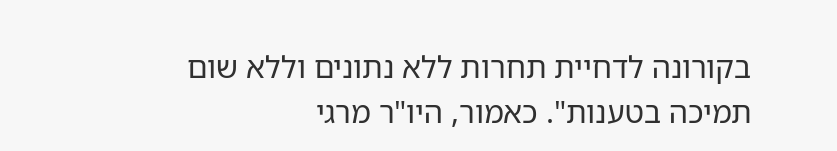בקורונה לדחיית תחרות ללא נתונים וללא שום תמיכה בטענות". כאמור, היו"ר מרגי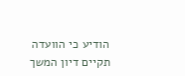הודיע כי הוועדה תקיים דיון המשך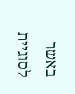באשר לסוגיית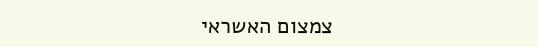צמצום האשראי